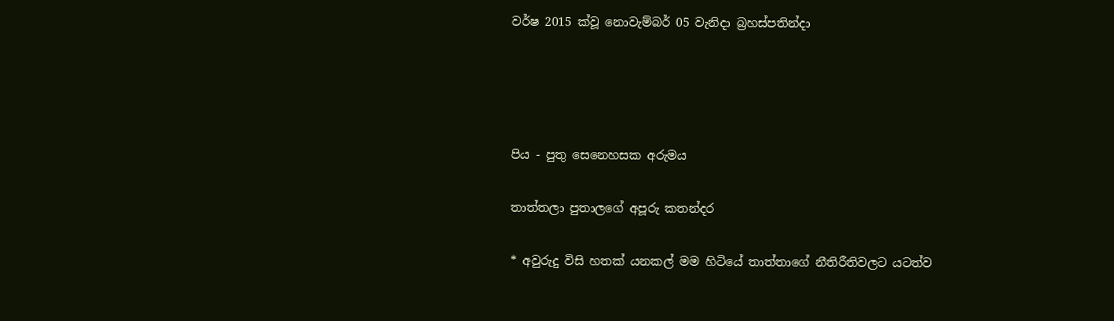වර්ෂ 2015 ක්වූ නොවැම්බර් 05 වැනිදා බ්‍රහස්පතින්දා




පිය - පුතු සෙනෙහසක අරුමය

තාත්තලා පුතාලගේ අපූරු කතන්දර

* අවුරුදු විසි හතක් යනකල් මම හිටියේ තාත්තාගේ නීතිරීතිවලට යටත්ව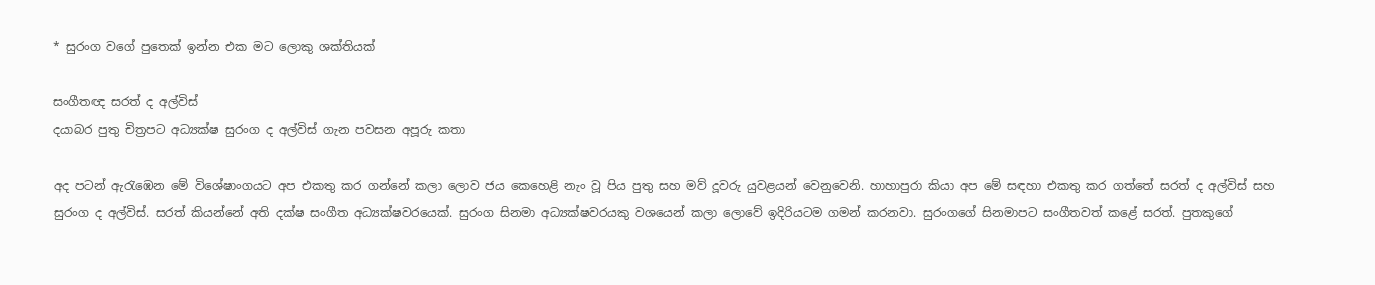* සුරංග වගේ පුතෙක් ඉන්න එක මට ලොකු ශක්තියක්

සංගීතඥ සරත් ද අල්විස්
දයාබර පුතු චිත්‍රපට අධ්‍යක්ෂ සුරංග ද අල්විස් ගැන පවසන අපූරු කතා

අද පටන් ඇරැඹෙන මේ විශේෂාංගයට අප එකතු කර ගන්නේ කලා ලොව ජය කෙහෙළි නැං වූ පිය පුතු සහ මව් දූවරු යුවළයන් වෙනුවෙනි. හාහාපුරා කියා අප මේ සඳහා එකතු කර ගත්තේ සරත් ද අල්විස් සහ සුරංග ද අල්විස්. සරත් කියන්නේ අති දක්ෂ සංගීත අධ්‍යක්ෂවරයෙක්. සුරංග සිනමා අධ්‍යක්ෂවරයකු වශයෙන් කලා ලොවේ ඉදිරියටම ගමන් කරනවා. සුරංගගේ සිනමාපට සංගීතවත් කළේ සරත්. පුතකුගේ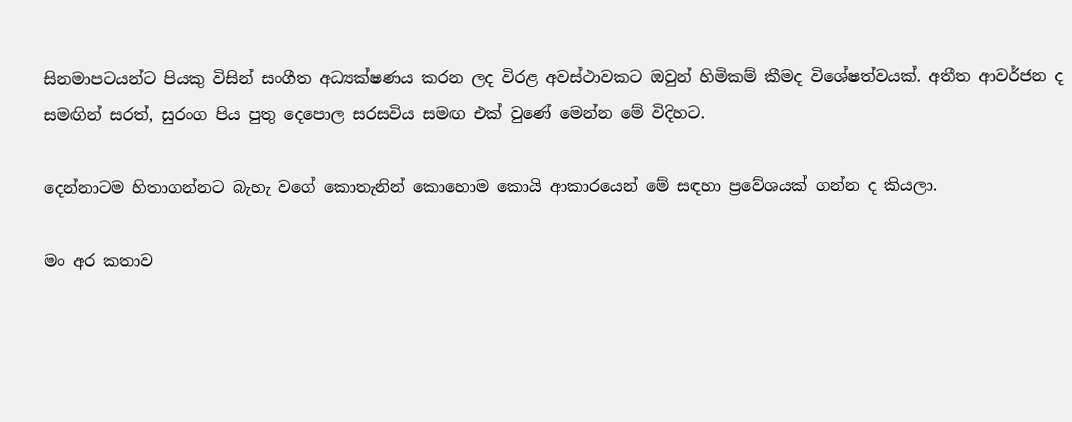සිනමාපටයන්ට පියකු විසින් සංගීත අධ්‍යක්ෂණය කරන ලද විරළ අවස්ථාවකට ඔවුන් හිමිකම් කීමද විශේෂත්වයක්. අතීත ආවර්ජන ද සමඟින් සරත්, සුරංග පිය පුතු දෙපොල සරසවිය සමඟ එක් වුණේ මෙන්න මේ විදිහට.

දෙන්නාටම හිතාගන්නට බැහැ වගේ කොතැනින් කොහොම කොයි ආකාරයෙන් මේ සඳහා ප්‍රවේශයක් ගන්න ද කියලා.

මං අර කතාව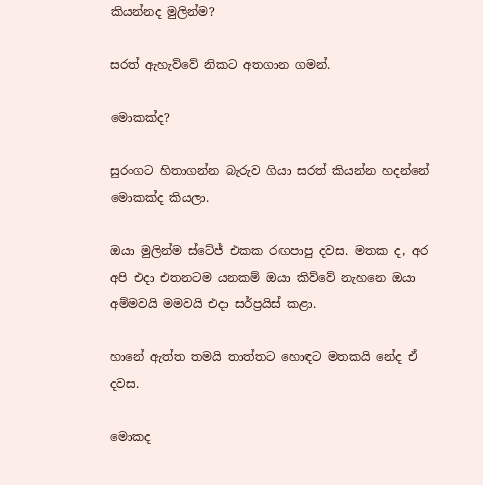කියන්නද මුලින්ම?

සරත් ඇහැව්වේ නිකට අතගාන ගමන්.

මොකක්ද?

සුරංගට හිතාගන්න බැරුව ගියා සරත් කියන්න හදන්නේ මොකක්ද කියලා.

ඔයා මුලින්ම ස්ටේජ් එකක රඟපාපු දවස. මතක ද, අර අපි එදා එතනටම යනකම් ඔයා කිව්වේ නැහනෙ ඔයා අම්මවයි මමවයි එදා සර්ප්‍රයිස් කළා.

හානේ ඇත්ත තමයි තාත්තට හොඳට මතකයි නේද ඒ දවස.

මොකද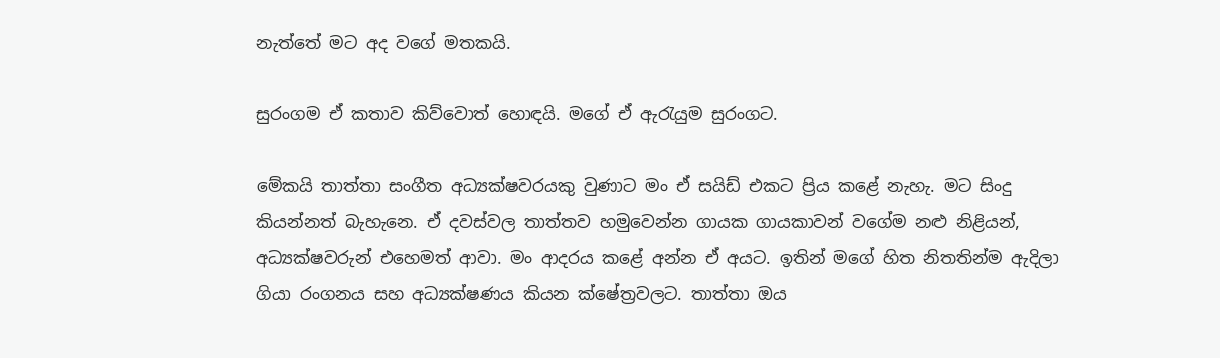නැත්තේ මට අද වගේ මතකයි.

සුරංගම ඒ කතාව කිව්වොත් හොඳයි. මගේ ඒ ඇරැයුම සුරංගට.

මේකයි තාත්තා සංගීත අධ්‍යක්ෂවරයකු වුණාට මං ඒ සයිඩ් එකට ප්‍රිය කළේ නැහැ. මට සිංදු කියන්නත් බැහැනෙ. ඒ දවස්වල තාත්තව හමුවෙන්න ගායක ගායකාවන් වගේම නළු නිළියන්, අධ්‍යක්ෂවරුන් එහෙමත් ආවා. මං ආදරය කළේ අන්න ඒ අයට. ඉතින් මගේ හිත නිතතින්ම ඇදිලා ගියා රංගනය සහ අධ්‍යක්ෂණය කියන ක්ෂේත්‍රවලට. තාත්තා ඔය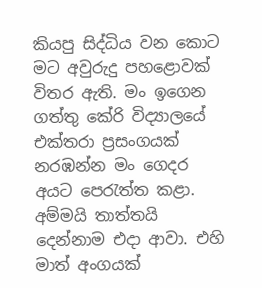කියපු සිද්ධිය වන කොට මට අවුරුදු පහළොවක් විතර ඇති. මං ඉගෙන ගත්තු කේරි විද්‍යාලයේ එක්තරා ප්‍රසංගයක් නරඹන්න මං ගෙදර අයට පෙරැත්ත කළා. අම්මයි තාත්තයි දෙන්නාම එදා ආවා. එහි මාත් අංගයක්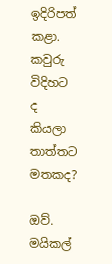ඉදිරිපත් කළා. කවුරු විදිහට ද කියලා තාත්තට මතකද?

ඔව්. මයිකල්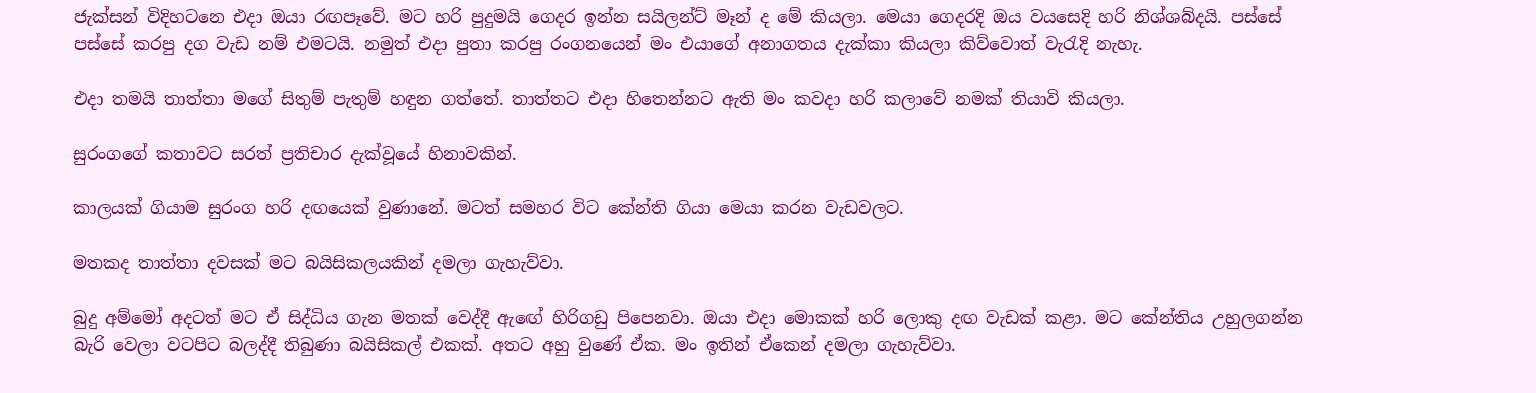ජැක්සන් විදිහටනෙ එදා ඔයා රඟපෑවේ. මට හරි පුදුමයි ගෙදර ඉන්න සයිලන්ට් මෑන් ද මේ කියලා. මෙයා ගෙදරදි ඔය වයසෙදි හරි නිශ්ශබ්දයි. පස්සේ පස්සේ කරපු දග වැඩ නම් එමටයි. නමුත් එදා පුතා කරපු රංගනයෙන් මං එයාගේ අනාගතය දැක්කා කියලා කිව්වොත් වැරැදි නැහැ.

එදා තමයි තාත්තා මගේ සිතුම් පැතුම් හඳුන ගත්තේ. තාත්තට එදා හිතෙන්නට ඇති මං කවදා හරි කලාවේ නමක් තියාවි කියලා.

සුරංගගේ කතාවට සරත් ප්‍රතිචාර දැක්වූයේ හිනාවකින්.

කාලයක් ගියාම සුරංග හරි දඟයෙක් වුණානේ. මටත් සමහර විට කේන්ති ගියා මෙයා කරන වැඩවලට.

මතකද තාත්තා දවසක් මට බයිසිකලයකින් දමලා ගැහැව්වා.

බුදු අම්මෝ අදටත් මට ඒ සිද්ධිය ගැන මතක් වෙද්දී ඇඟේ හිරිගඩු පිපෙනවා. ඔයා එදා මොකක් හරි ලොකු දඟ වැඩක් කළා. මට කේන්තිය උහුලගන්න බැරි වෙලා වටපිට බලද්දී තිබුණා බයිසිකල් එකක්. අතට අහු වුණේ ඒක. මං ඉතින් ඒකෙන් දමලා ගැහැව්වා.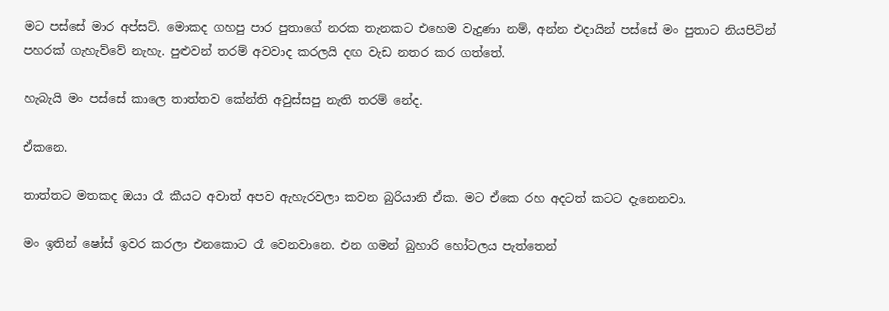මට පස්සේ මාර අප්සට්. මොකද ගහපු පාර පුතාගේ නරක තැනකට එහෙම වැදුණා නම්, අන්න එදායින් පස්සේ මං පුතාට නියපිටින් පහරක් ගැහැව්වේ නැහැ. පුළුවන් තරම් අවවාද කරලයි දඟ වැඩ නතර කර ගත්තේ.

හැබැයි මං පස්සේ කාලෙ තාත්තව කේන්ති අවුස්සපු නැති තරම් නේද.

ඒකනෙ.

තාත්තට මතකද ඔයා රෑ කීයට අවාත් අපව ඇහැරවලා කවන බුරියානි ඒක. මට ඒකෙ රහ අදටත් කටට දැනෙනවා.

මං ඉතින් ෂෝස් ඉවර කරලා එනකොට රෑ වෙනවානෙ. එන ගමන් බුහාරි හෝටලය පැත්තෙන්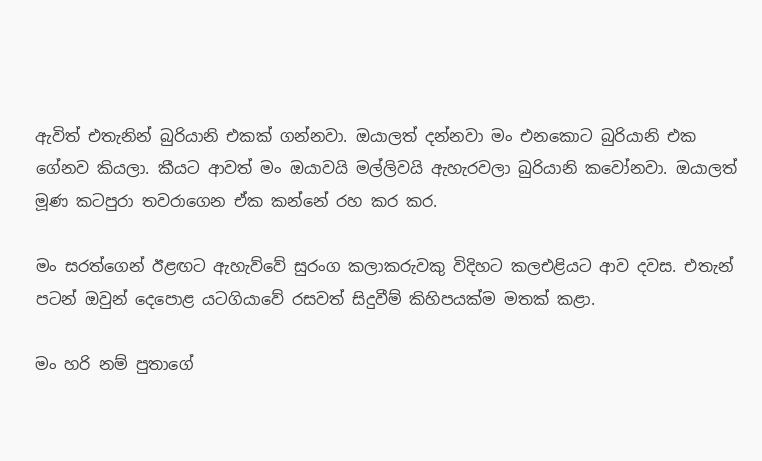ඇවිත් එතැනින් බුරියානි එකක් ගන්නවා. ඔයාලත් දන්නවා මං එනකොට බුරියානි එක ගේනව කියලා. කීයට ආවත් මං ඔයාවයි මල්ලිවයි ඇහැරවලා බුරියානි කවෝනවා. ඔයාලත් මූණ කටපුරා තවරාගෙන ඒක කන්නේ රහ කර කර.

මං සරත්ගෙන් ඊළඟට ඇහැව්වේ සුරංග කලාකරුවකු විදිහට කලඑළියට ආව දවස. එතැන් පටන් ඔවුන් දෙපොළ යටගියාවේ රසවත් සිදුවීම් කිහිපයක්ම මතක් කළා.

මං හරි නම් පුතාගේ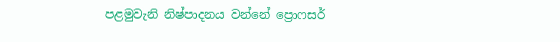පළමුවැනි නිෂ්පාදනය වන්නේ ප්‍රොෆසර්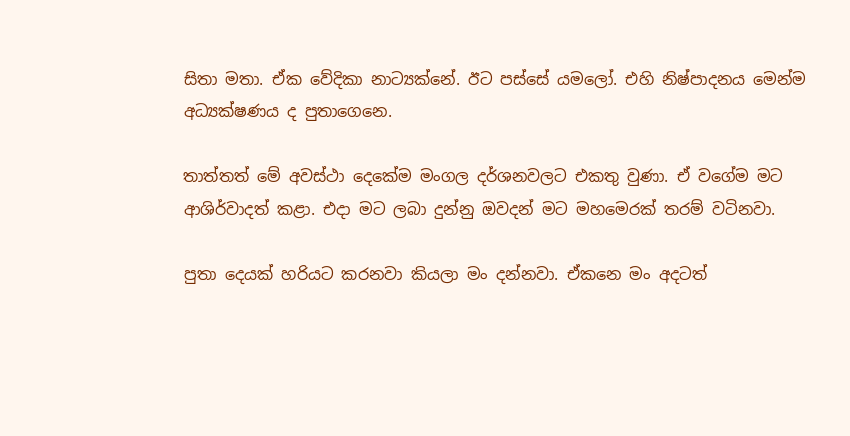සිතා මතා. ඒක වේදිකා නාට්‍යක්නේ. ඊට පස්සේ යමලෝ. එහි නිෂ්පාදනය මෙන්ම අධ්‍යක්ෂණය ද පුතාගෙනෙ.

තාත්තත් මේ අවස්ථා දෙකේම මංගල දර්ශනවලට එකතු වුණා. ඒ වගේම මට ආශිර්වාදත් කළා. එදා මට ලබා දුන්නු ඔවදන් මට මහමෙරක් තරම් වටිනවා.

පුතා දෙයක් හරියට කරනවා කියලා මං දන්නවා. ඒකනෙ මං අදටත්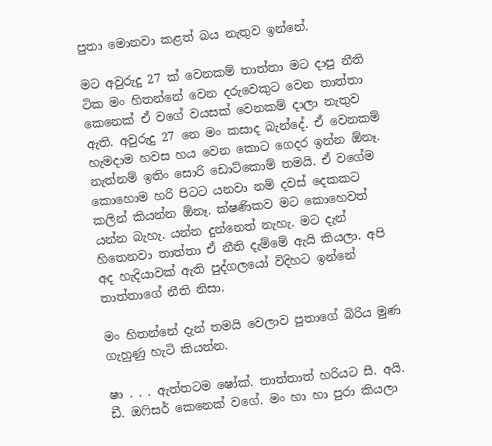පුතා මොනවා කළත් බය නැතුව ඉන්නේ.

මට අවුරුදු 27 ක් වෙනකම් තාත්තා මට දාපු නීති ටික මං හිතන්නේ වෙන දරුවෙකුට වෙන තාත්තා කෙනෙක් ඒ වගේ වයසක් වෙනකම් දාලා නැතුව ඇති. අවුරුදු 27 නෙ මං කසාද බැන්දේ. ඒ වෙනකම් හැමදාම හවස හය වෙන කොට ගෙදර ඉන්න ඕනෑ. නැත්නම් ඉතිං සොරි ඩොට්කොම් තමයි. ඒ වගේම කොහොම හරි පිටට යනවා නම් දවස් දෙකකට කලින් කියන්න ඕනෑ. ක්ෂණිකව මට කොහෙවත් යන්න බැහැ. යන්න දුන්නෙත් නැහැ. මට දැන් හිතෙනවා තාත්තා ඒ නීති දැම්මේ ඇයි කියලා. අපි අද හැදියාවක් ඇති පුද්ගලයෝ විදිහට ඉන්නේ තාත්තාගේ නීති නිසා.

මං හිතන්නේ දැන් තමයි වෙලාව පුතාගේ බිරිය මුණ ගැහුණු හැටි කියන්න.

ෂා . . . ඇත්තටම ෂෝක්. තාත්තාත් හරියට සී. අයි. ඩී. ඔෆිසර් කෙනෙක් වගේ. මං හා හා පුරා කියලා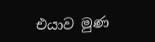එයාව මුණ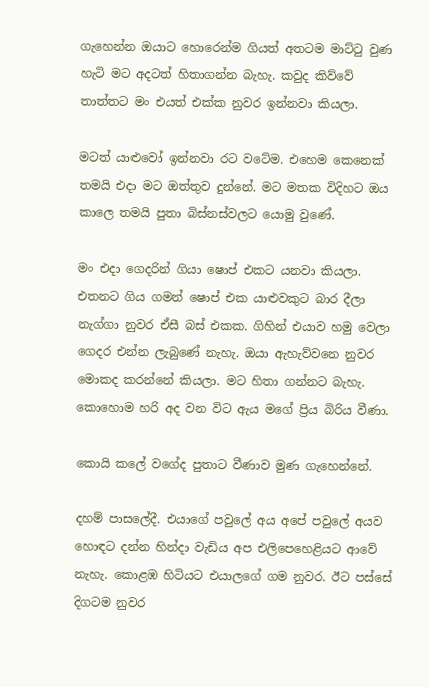ගැහෙන්න ඔයාට හොරෙන්ම ගියත් අතටම මාට්ටු වුණ හැටි මට අදටත් හිතාගන්න බැහැ. කවුද කිව්වේ තාත්තට මං එයත් එක්ක නුවර ඉන්නවා කියලා.

මටත් යාළුවෝ ඉන්නවා රට වටේම. එහෙම කෙනෙක් තමයි එදා මට ඔත්තුව දුන්නේ. මට මතක විදිහට ඔය කාලෙ තමයි පුතා බිස්නස්වලට යොමු වුණේ.

මං එදා ගෙදරින් ගියා ෂොප් එකට යනවා කියලා. එතනට ගිය ගමන් ෂොප් එක යාළුවකුට බාර දීලා නැග්ගා නුවර ඒසී බස් එකක. ගිහින් එයාව හමු වෙලා ගෙදර එන්න ලැබුණේ නැහැ. ඔයා ඇහැව්වනෙ නුවර මොකද කරන්නේ කියලා. මට හිතා ගන්නට බැහැ. කොහොම හරි අද වන විට ඇය මගේ ප්‍රිය බිරිය වීණා.

කොයි කලේ වගේද පුතාට වීණාව මුණ ගැහෙන්නේ.

දහම් පාසලේදී. එයාගේ පවුලේ අය අපේ පවුලේ අයව හොඳට දන්න හින්දා වැඩිය අප එලිපෙහෙළියට ආවේ නැහැ. කොළඹ හිටියට එයාලගේ ගම නුවර. ඊට පස්සේ දිගටම නුවර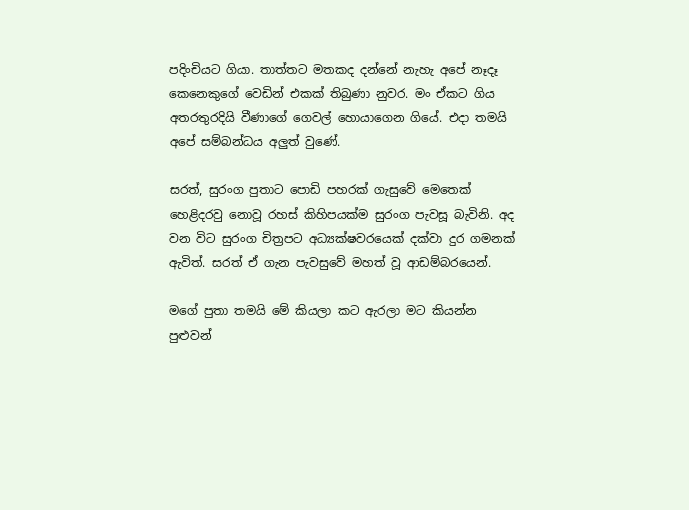පදිංචියට ගියා. තාත්තට මතකද දන්නේ නැහැ අපේ නෑදෑ කෙනෙකුගේ වෙඩින් එකක් තිබුණා නුවර. මං ඒකට ගිය අතරතුරදියි වීණාගේ ගෙවල් හොයාගෙන ගියේ. එදා තමයි අපේ සම්බන්ධය අලුත් වුණේ.

සරත්, සුරංග පුතාට පොඩි පහරක් ගැසුවේ මෙතෙක් හෙළිදරවු නොවූ රහස් කිහිපයක්ම සුරංග පැවසූ බැවිනි. අද වන විට සුරංග චිත්‍රපට අධ්‍යක්ෂවරයෙක් දක්වා දුර ගමනක් ඇවිත්. සරත් ඒ ගැන පැවසුවේ මහත් වූ ආඩම්බරයෙන්.

මගේ පුතා තමයි මේ කියලා කට ඇරලා මට කියන්න පුළුවන්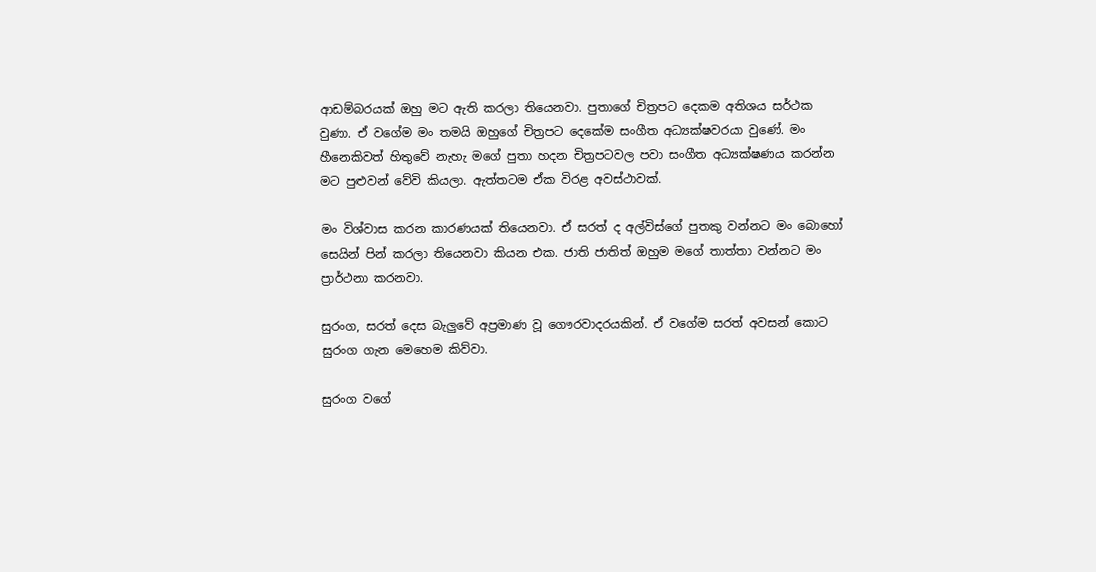ආඩම්බරයක් ඔහු මට ඇති කරලා තියෙනවා. පුතාගේ චිත්‍රපට දෙකම අතිශය සර්ථක වුණා. ඒ වගේම මං තමයි ඔහුගේ චිත්‍රපට දෙකේම සංගීත අධ්‍යක්ෂවරයා වුණේ. මං හීනෙකිවත් හිතුවේ නැහැ මගේ පුතා හදන චිත්‍රපටවල පවා සංගීත අධ්‍යක්ෂණය කරන්න මට පුළුවන් වේවි කියලා. ඇත්තටම ඒක විරළ අවස්ථාවක්.

මං විශ්වාස කරන කාරණයක් තියෙනවා. ඒ සරත් ද අල්විස්ගේ පුතකු වන්නට මං බොහෝ සෙයින් පින් කරලා තියෙනවා කියන එක. ජාති ජාතිත් ඔහුම මගේ තාත්තා වන්නට මං ප්‍රාර්ථනා කරනවා.

සුරංග, සරත් දෙස බැලුවේ අප්‍රමාණ වූ ගෞරවාදරයකින්. ඒ වගේම සරත් අවසන් කොට සුරංග ගැන මෙහෙම කිව්වා.

සුරංග වගේ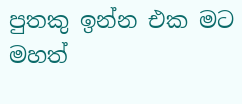පුතකු ඉන්න එක මට මහත්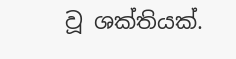වූ ශක්තියක්.